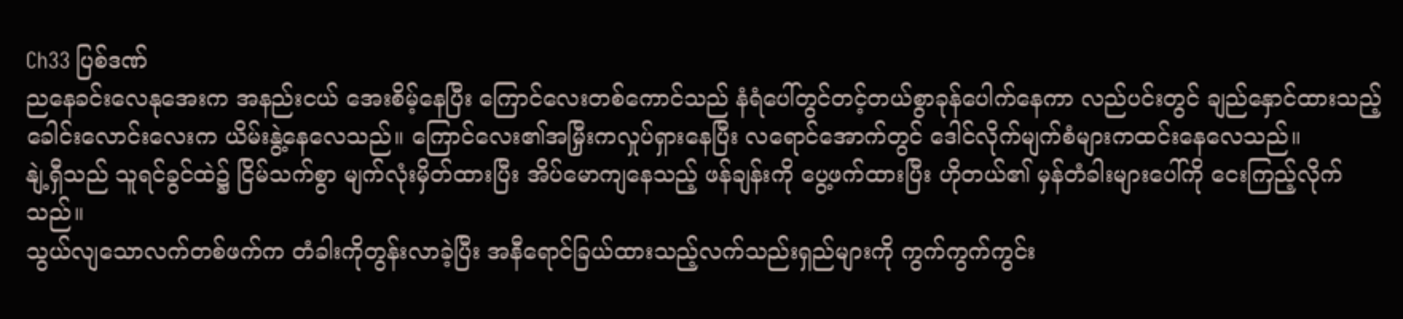Ch33 ပြစ်ဒဏ်
ညနေခင်းလေနုအေးက အနည်းငယ် အေးစိမ့်နေပြီး ကြောင်လေးတစ်ကောင်သည် နံရံပေါ်တွင်တင့်တယ်စွာခုန်ပေါက်နေကာ လည်ပင်းတွင် ချည်နှောင်ထားသည့်ခေါင်းလောင်းလေးက ယိမ်းနွဲ့နေလေသည်။ ကြောင်လေး၏အမြှီးကလှုပ်ရှားနေပြီး လရောင်အောက်တွင် ဒေါင်လိုက်မျက်စံများကထင်းနေလေသည်။
နျဲ့ရှီသည် သူရင်ခွင်ထဲ၌ ငြိမ်သက်စွာ မျက်လုံးမှိတ်ထားပြီး အိပ်မောကျနေသည့် ဖန်ချန်းကို ပွေ့ဖက်ထားပြီး ဟိုတယ်၏ မှန်တံခါးများပေါ်ကို ငေးကြည့်လိုက်သည်။
သွယ်လျသောလက်တစ်ဖက်က တံခါးကိုတွန်းလာခဲ့ပြီး အနီရောင်ခြယ်ထားသည့်လက်သည်းရှည်များကို ကွက်ကွက်ကွင်း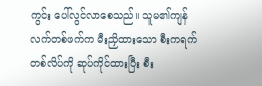ကွင်း ပေါ်လွင်လာစေသည်။ သူမ၏ကျန်လက်တစ်ဖက်က မီးညှိထားသော စီးကရက်တစ်လိပ်ကို ဆုပ်ကိုင်ထားပြီး စီး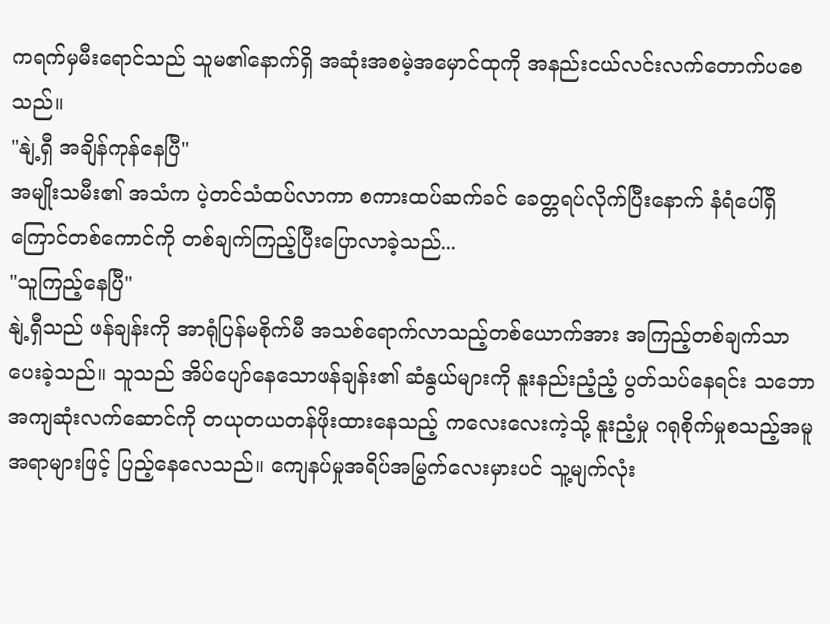ကရက်မှမီးရောင်သည် သူမ၏နောက်ရှိ အဆုံးအစမဲ့အမှောင်ထုကို အနည်းငယ်လင်းလက်တောက်ပစေသည်။
"နျဲ့ရှီ အချိန်ကုန်နေပြီ"
အမျိုးသမီး၏ အသံက ပဲ့တင်သံထပ်လာကာ စကားထပ်ဆက်ခင် ခေတ္တရပ်လိုက်ပြီးနောက် နံရံပေါ်ရှိ ကြောင်တစ်ကောင်ကို တစ်ချက်ကြည့်ပြီးပြောလာခဲ့သည်...
"သူကြည့်နေပြီ"
နျဲ့ရှီသည် ဖန်ချန်းကို အာရုံပြန်မစိုက်မီ အသစ်ရောက်လာသည့်တစ်ယောက်အား အကြည့်တစ်ချက်သာပေးခဲ့သည်။ သူသည် အိပ်ပျော်နေသောဖန်ချန်း၏ ဆံနွယ်များကို နူးနည်းညံ့ညံ့ ပွတ်သပ်နေရင်း သဘောအကျဆုံးလက်ဆောင်ကို တယုတယတန်ဖိုးထားနေသည့် ကလေးလေးကဲ့သို့ နူးညံ့မှု ဂရုစိုက်မှုစသည့်အမူအရာများဖြင့် ပြည့်နေလေသည်။ ကျေနပ်မှုအရိပ်အမြွက်လေးမှားပင် သူ့မျက်လုံး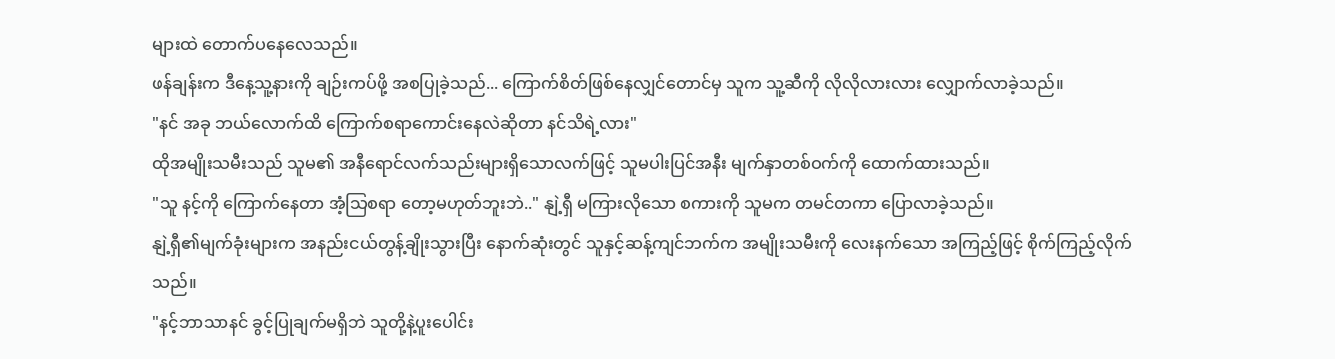များထဲ တောက်ပနေလေသည်။
ဖန်ချန်းက ဒီနေ့သူ့နားကို ချဉ်းကပ်ဖို့ အစပြုခဲ့သည်... ကြောက်စိတ်ဖြစ်နေလျှင်တောင်မှ သူက သူ့ဆီကို လိုလိုလားလား လျှောက်လာခဲ့သည်။
"နင် အခု ဘယ်လောက်ထိ ကြောက်စရာကောင်းနေလဲဆိုတာ နင်သိရဲ့လား"
ထိုအမျိုးသမီးသည် သူမ၏ အနီရောင်လက်သည်းများရှိသောလက်ဖြင့် သူမပါးပြင်အနီး မျက်နှာတစ်ဝက်ကို ထောက်ထားသည်။
"သူ နင့်ကို ကြောက်နေတာ အံ့သြစရာ တော့မဟုတ်ဘူးဘဲ.." နျဲ့ရှီ မကြားလိုသော စကားကို သူမက တမင်တကာ ပြောလာခဲ့သည်။
နျဲ့ရှီ၏မျက်ခုံးများက အနည်းငယ်တွန့်ချိုးသွားပြီး နောက်ဆုံးတွင် သူနှင့်ဆန့်ကျင်ဘက်က အမျိုးသမီးကို လေးနက်သော အကြည့်ဖြင့် စိုက်ကြည့်လိုက်သည်။
"နင့်ဘာသာနင် ခွင့်ပြုချက်မရှိဘဲ သူတို့နဲ့ပူးပေါင်း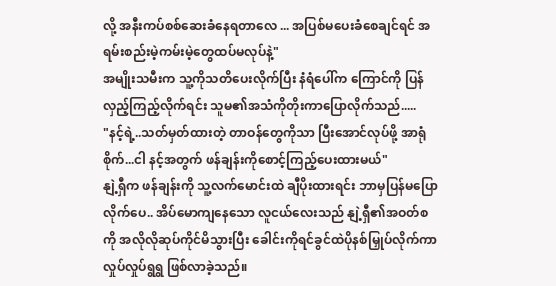လို့ အနီးကပ်စစ်ဆေးခံနေရတာလေ ... အပြစ်မပေးခံစေချင်ရင် အရမ်းစည်းမဲ့ကမ်းမဲ့တွေထပ်မလုပ်နဲ့"
အမျိုးသမီးက သူ့ကိုသတိပေးလိုက်ပြီး နံရံပေါ်က ကြောင်ကို ပြန်လှည့်ကြည့်လိုက်ရင်း သူမ၏အသံကိုတိုးကာပြောလိုက်သည်.....
"နင့်ရဲ့..သတ်မှတ်ထားတဲ့ တာဝန်တွေကိုသာ ပြီးအောင်လုပ်ဖို့ အာရုံစိုက်...ငါ နင့်အတွက် ဖန်ချန်းကိုစောင့်ကြည့်ပေးထားမယ်"
နျဲ့ရှီက ဖန်ချန်းကို သူ့လက်မောင်းထဲ ချီပိုးထားရင်း ဘာမှပြန်မပြောလိုက်ပေ.. အိပ်မောကျနေသော လူငယ်လေးသည် နျဲ့ရှီ၏အဝတ်စကို အလိုလိုဆုပ်ကိုင်မိသွားပြီး ခေါင်းကိုရင်ခွင်ထဲပိုနစ်မြှုပ်လိုက်ကာ လှုပ်လှုပ်ရွရွ ဖြစ်လာခဲ့သည်။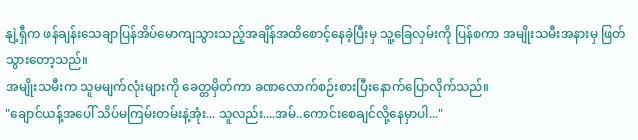နျဲ့ရှီက ဖန်ချန်းသေချာပြန်အိပ်မောကျသွားသည့်အချိန်အထိစောင့်နေခဲ့ပြီးမှ သူ့ခြေလှမ်းကို ပြန်စကာ အမျိုးသမီးအနားမှ ဖြတ်သွားတော့သည်။
အမျိုးသမီးက သူမမျက်လုံးများကို ခေတ္တမှိတ်ကာ ခဏလောက်စဉ်းစားပြီးနောက်ပြောလိုက်သည်။
"ချောင်ယန့်အပေါ် သိပ်မကြမ်းတမ်းနဲ့အုံး... သူလည်း....အမ်..ကောင်းစေချင်လို့နေမှာပါ..."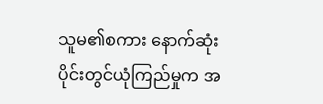သူမ၏စကား နောက်ဆုံးပိုင်းတွင်ယုံကြည်မှုက အ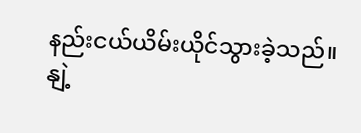နည်းငယ်ယိမ်းယိုင်သွားခဲ့သည်။
နျဲ့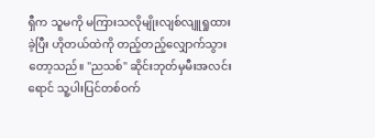ရှီက သူမကို မကြားသလိုမျိုးလျစ်လျူရှုထားခဲ့ပြီး ဟိုတယ်ထဲကို တည့်တည့်လျှောက်သွားတော့သည်။ "ညသစ်" ဆိုင်းဘုတ်မှမီးအလင်းရောင် သူ့ပါးပြင်တစ်ဝက်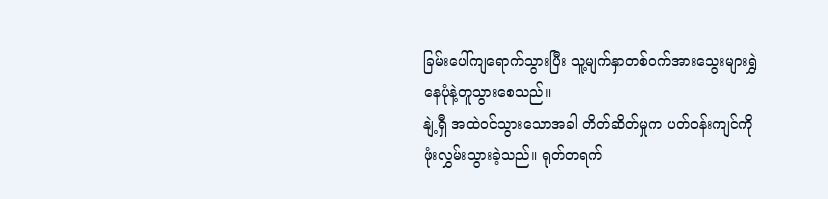ခြမ်းပေါ်ကျရောက်သွားပြီး သူ့မျက်နှာတစ်ဝက်အားသွေးများရွှဲနေပုံနဲ့တူသွားစေသည်။
နျဲ့ရှီ အထဲဝင်သွားသောအခါ တိတ်ဆိတ်မှုက ပတ်ဝန်းကျင်ကို ဖုံးလွှမ်းသွားခဲ့သည်။ ရုတ်တရက်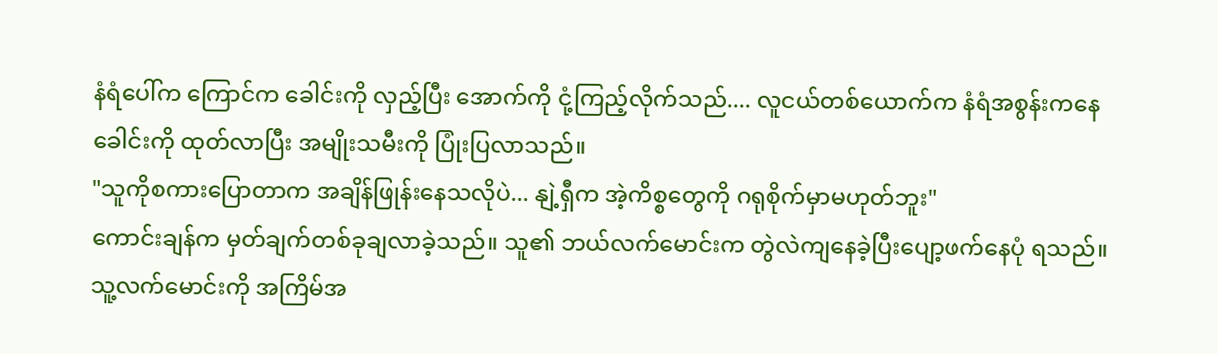နံရံပေါ်က ကြောင်က ခေါင်းကို လှည့်ပြီး အောက်ကို ငုံ့ကြည့်လိုက်သည်.... လူငယ်တစ်ယောက်က နံရံအစွန်းကနေ ခေါင်းကို ထုတ်လာပြီး အမျိုးသမီးကို ပြုံးပြလာသည်။
"သူကိုစကားပြောတာက အချိန်ဖြုန်းနေသလိုပဲ... နျဲ့ရှီက အဲ့ကိစ္စတွေကို ဂရုစိုက်မှာမဟုတ်ဘူး"
ကောင်းချန်က မှတ်ချက်တစ်ခုချလာခဲ့သည်။ သူ၏ ဘယ်လက်မောင်းက တွဲလဲကျနေခဲ့ပြီးပျော့ဖက်နေပုံ ရသည်။ သူ့လက်မောင်းကို အကြိမ်အ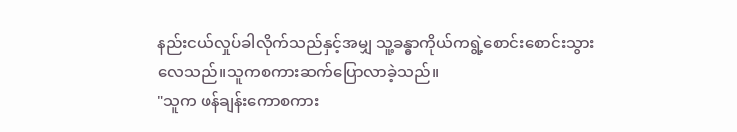နည်းငယ်လှုပ်ခါလိုက်သည်နှင့်အမျှ သူ့ခန္ဓာကိုယ်ကရွဲ့စောင်းစောင်းသွားလေသည်။သူကစကားဆက်ပြောလာခဲ့သည်။
"သူက ဖန်ချန်းကောစကား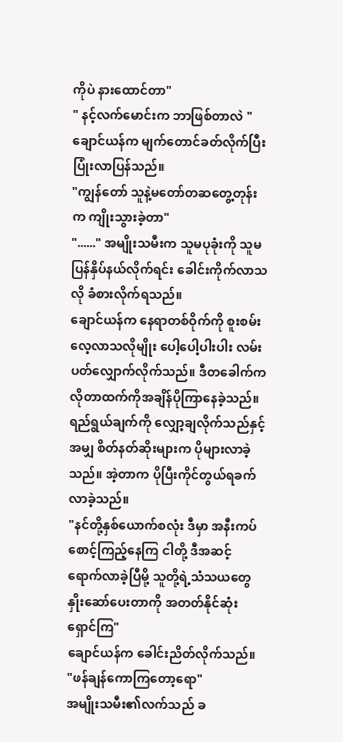ကိုပဲ နားထောင်တာ"
" နင့်လက်မောင်းက ဘာဖြစ်တာလဲ "
ချောင်ယန်က မျက်တောင်ခတ်လိုက်ပြီး ပြုံးလာပြန်သည်။
"ကျွန်တော် သူနဲ့မတော်တဆတွေ့တုန်းက ကျိုးသွားခဲ့တာ"
"......" အမျိုးသမီးက သူမပုခုံးကို သူမ ပြန်နှိပ်နယ်လိုက်ရင်း ခေါင်းကိုက်လာသလို ခံစားလိုက်ရသည်။
ချောင်ယန်က နေရာတစ်ဝိုက်ကို စူးစမ်းလေ့လာသလိုမျိုး ပေါ့ပေါ့ပါးပါး လမ်းပတ်လျှောက်လိုက်သည်။ ဒီတခေါက်က လိုတာထက်ကိုအချိန်ပိုကြာနေခဲ့သည်။ ရည်ရွယ်ချက်ကို လျှော့ချလိုက်သည်နှင့်အမျှ စိတ်နတ်ဆိုးများက ပိုများလာခဲ့သည်။ အဲ့တာက ပိုပြီးကိုင်တွယ်ရခက်လာခဲ့သည်။
"နင်တို့နှစ်ယောက်စလုံး ဒီမှာ အနီးကပ်စောင့်ကြည့်နေကြ ငါတို့ ဒီအဆင့်ရောက်လာခဲ့ပြီမို့ သူတို့ရဲ့သံသယတွေ နှိုးဆော်ပေးတာကို အတတ်နိုင်ဆုံးရှောင်ကြ"
ချောင်ယန်က ခေါင်းညိတ်လိုက်သည်။
"ဖန်ချန်ကောကြတော့ရော"
အမျိုးသမီး၏လက်သည် ခ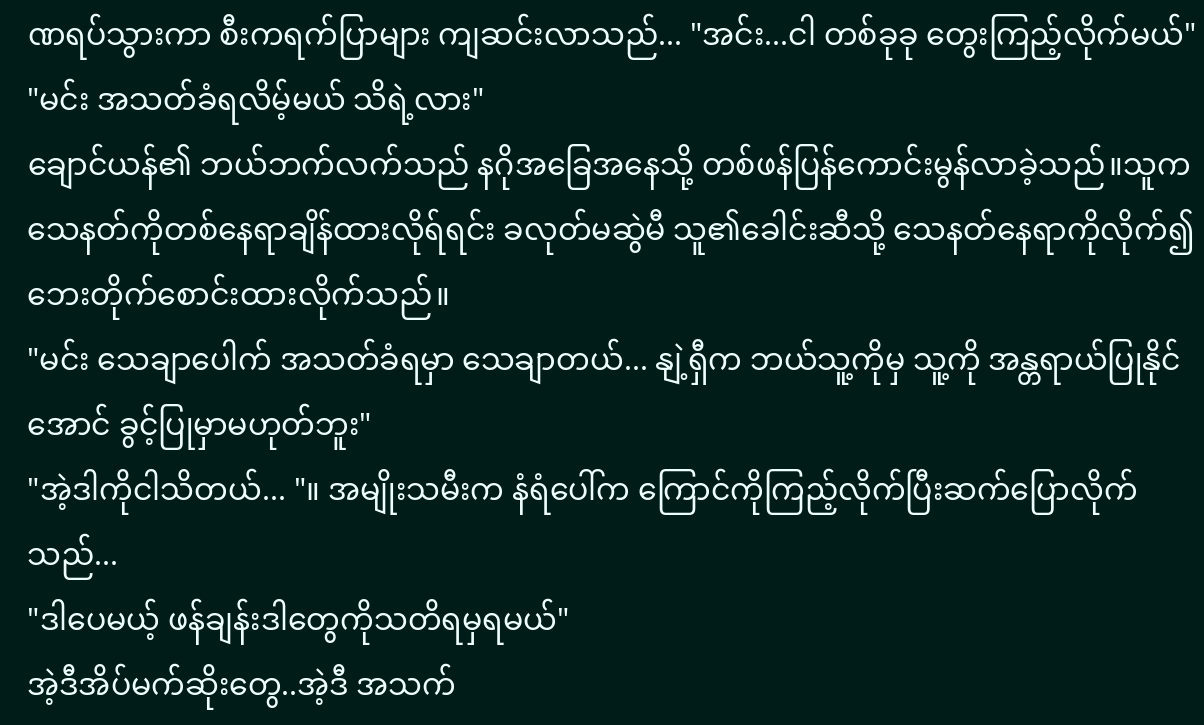ဏရပ်သွားကာ စီးကရက်ပြာများ ကျဆင်းလာသည်... "အင်း...ငါ တစ်ခုခု တွေးကြည့်လိုက်မယ်"
"မင်း အသတ်ခံရလိမ့်မယ် သိရဲ့လား"
ချောင်ယန်၏ ဘယ်ဘက်လက်သည် နဂိုအခြေအနေသို့ တစ်ဖန်ပြန်ကောင်းမွန်လာခဲ့သည်။သူကသေနတ်ကိုတစ်နေရာချိန်ထားလိုရ်ရင်း ခလုတ်မဆွဲမီ သူ၏ခေါင်းဆီသို့ သေနတ်နေရာကိုလိုက်၍ ဘေးတိုက်စောင်းထားလိုက်သည်။
"မင်း သေချာပေါက် အသတ်ခံရမှာ သေချာတယ်... နျဲ့ရှီက ဘယ်သူ့ကိုမှ သူ့ကို အန္တရာယ်ပြုနိုင်အောင် ခွင့်ပြုမှာမဟုတ်ဘူး"
"အဲ့ဒါကိုငါသိတယ်... "။ အမျိုးသမီးက နံရံပေါ်က ကြောင်ကိုကြည့်လိုက်ပြီးဆက်ပြောလိုက်သည်...
"ဒါပေမယ့် ဖန်ချန်းဒါတွေကိုသတိရမှရမယ်"
အဲ့ဒီအိပ်မက်ဆိုးတွေ..အဲ့ဒီ အသက်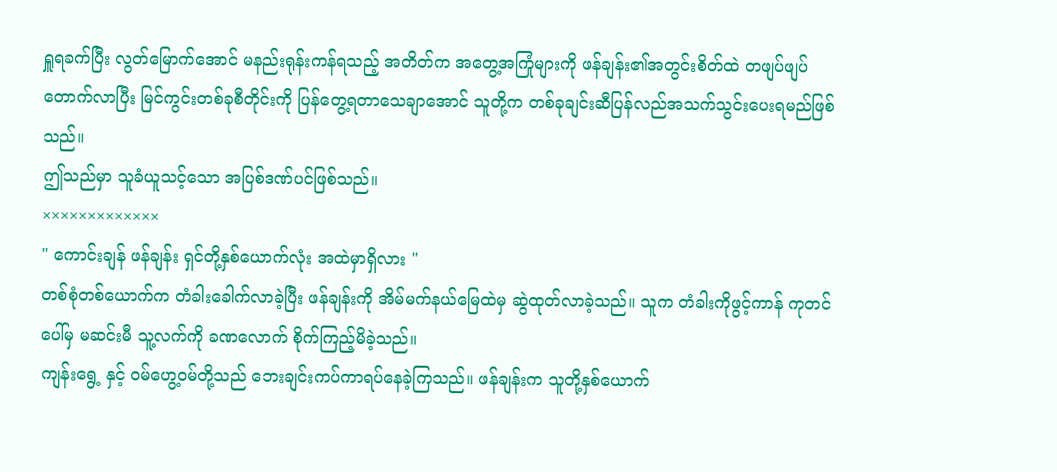ရှူရခက်ပြီး လွတ်မြောက်အောင် မနည်းရုန်းကန်ရသည့် အတိတ်က အတွေ့အကြုံများကို ဖန်ချန်း၏အတွင်းစိတ်ထဲ တဖျပ်ဖျပ်တောက်လာပြီး မြင်ကွင်းတစ်ခုစီတိုင်းကို ပြန်တွေ့ရတာသေချာအောင် သူတို့က တစ်ခုချင်းဆီပြန်လည်အသက်သွင်းပေးရမည်ဖြစ်သည်။
ဤသည်မှာ သူခံယူသင့်သော အပြစ်ဒဏ်ပင်ဖြစ်သည်။
×××××××××××××
" ကောင်းချန် ဖန်ချန်း ရှင်တို့နှစ်ယောက်လုံး အထဲမှာရှိလား "
တစ်စုံတစ်ယောက်က တံခါးခေါက်လာခဲ့ပြီး ဖန်ချန်းကို အိမ်မက်နယ်မြေထဲမှ ဆွဲထုတ်လာခဲ့သည်။ သူက တံခါးကိုဖွင့်ကာန် ကုတင်ပေါ်မှ မဆင်းမီ သူ့လက်ကို ခဏလောက် စိုက်ကြည့်မိခဲ့သည်။
ကျန်းရွေ့ နှင့် ဝမ်ဟွေ့ဝမ်တို့သည် ဘေးချင်းကပ်ကာရပ်နေခဲ့ကြသည်။ ဖန်ချန်းက သူတို့နှစ်ယောက်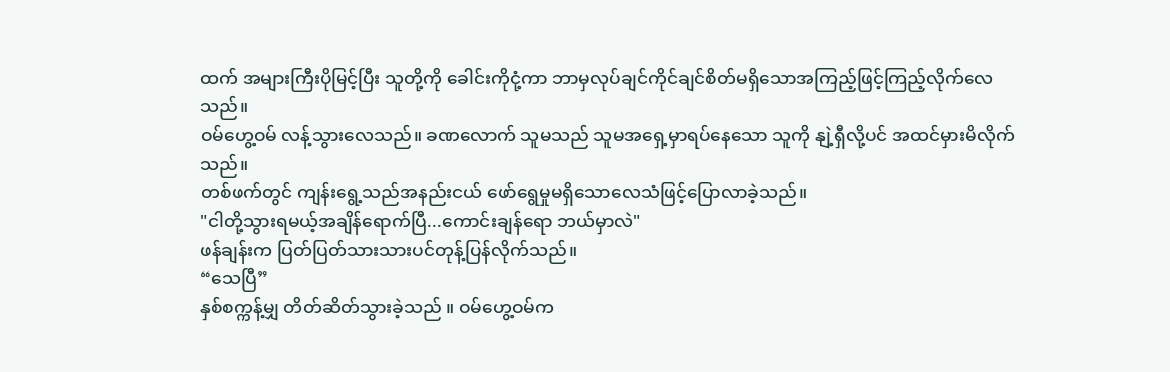ထက် အများကြီးပိုမြင့်ပြီး သူတို့ကို ခေါင်းကိုငုံ့ကာ ဘာမှလုပ်ချင်ကိုင်ချင်စိတ်မရှိသောအကြည့်ဖြင့်ကြည့်လိုက်လေသည်။
ဝမ်ဟွေ့ဝမ် လန့်သွားလေသည်။ ခဏလောက် သူမသည် သူမအရှေ့မှာရပ်နေသော သူကို နျဲ့ရှီလို့ပင် အထင်မှားမိလိုက်သည်။
တစ်ဖက်တွင် ကျန်းရွေ့သည်အနည်းငယ် ဖော်ရွေမှုမရှိသောလေသံဖြင့်ပြောလာခဲ့သည်။
"ငါတို့သွားရမယ့်အချိန်ရောက်ပြီ...ကောင်းချန်ရော ဘယ်မှာလဲ"
ဖန်ချန်းက ပြတ်ပြတ်သားသားပင်တုန့်ပြန်လိုက်သည်။
“သေပြီ”
နှစ်စက္ကန့်မျှ တိတ်ဆိတ်သွားခဲ့သည် ။ ဝမ်ဟွေ့ဝမ်က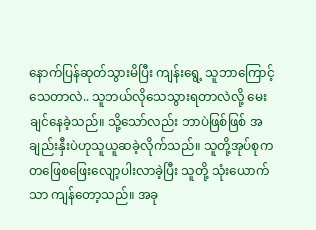နောက်ပြန်ဆုတ်သွားမိပြီး ကျန်းရွေ့ သူဘာကြောင့်သေတာလဲ.. သူဘယ်လိုသေသွားရတာလဲလို့ မေးချင်နေခဲ့သည်။ သို့သော်လည်း ဘာပဲဖြစ်ဖြစ် အချည်းနှီးပဲဟုသူယူဆခဲ့လိုက်သည်။ သူတို့အုပ်စုက တဖြေစဖြေးလျော့ပါးလာခဲ့ပြီး သူတို့ သုံးယောက်သာ ကျန်တော့သည်။ အခု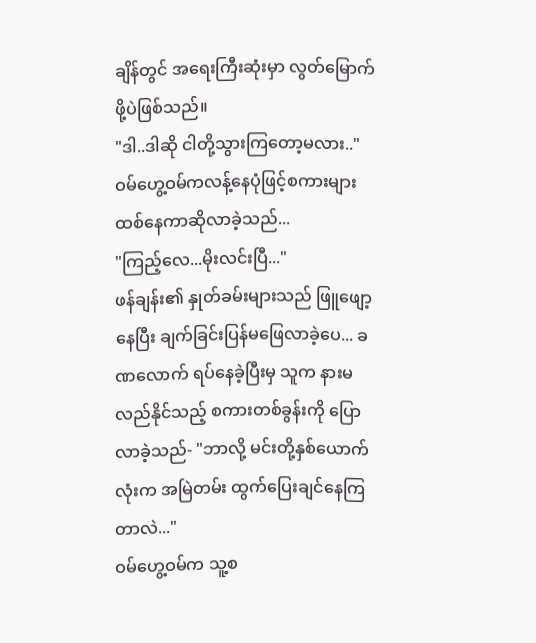ချိန်တွင် အရေးကြီးဆုံးမှာ လွတ်မြောက်ဖို့ပဲဖြစ်သည်။
"ဒါ..ဒါဆို ငါတို့သွားကြတော့မလား.."
ဝမ်ဟွေ့ဝမ်ကလန့်နေပုံဖြင့်စကားများထစ်နေကာဆိုလာခဲ့သည်...
"ကြည့်လေ...မိုးလင်းပြီ..."
ဖန်ချန်း၏ နှုတ်ခမ်းများသည် ဖြူဖျော့နေပြီး ချက်ခြင်းပြန်မဖြေလာခဲ့ပေ... ခဏလောက် ရပ်နေခဲ့ပြီးမှ သူက နားမလည်နိုင်သည့် စကားတစ်ခွန်းကို ပြောလာခဲ့သည်- "ဘာလို့ မင်းတို့နှစ်ယောက်လုံးက အမြဲတမ်း ထွက်ပြေးချင်နေကြတာလဲ..."
ဝမ်ဟွေ့ဝမ်က သူ့စ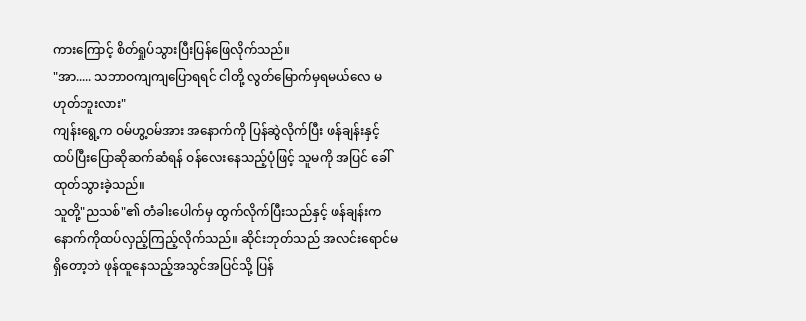ကားကြောင့် စိတ်ရှုပ်သွားပြီးပြန်ဖြေလိုက်သည်။
"အာ..... သဘာဝကျကျပြောရရင် ငါတို့ လွတ်မြောက်မှရမယ်လေ မဟုတ်ဘူးလား"
ကျန်းရွေ့က ဝမ်ဟွ့ဝမ်အား အနောက်ကို ပြန်ဆွဲလိုက်ပြီး ဖန်ချန်းနှင့် ထပ်ပြီးပြောဆိုဆက်ဆံရန် ဝန်လေးနေသည့်ပုံဖြင့် သူမကို အပြင် ခေါ်ထုတ်သွားခဲ့သည်။
သူတို့"ညသစ်"၏ တံခါးပေါက်မှ ထွက်လိုက်ပြီးသည်နှင့် ဖန်ချန်းက နောက်ကိုထပ်လှည့်ကြည့်လိုက်သည်။ ဆိုင်းဘုတ်သည် အလင်းရောင်မရှိတော့ဘဲ ဖုန်ထူနေသည့်အသွင်အပြင်သို့ ပြန်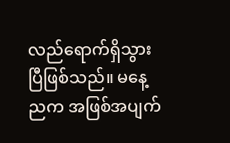လည်ရောက်ရှိသွားပြီဖြစ်သည်။ မနေ့ညက အဖြစ်အပျက်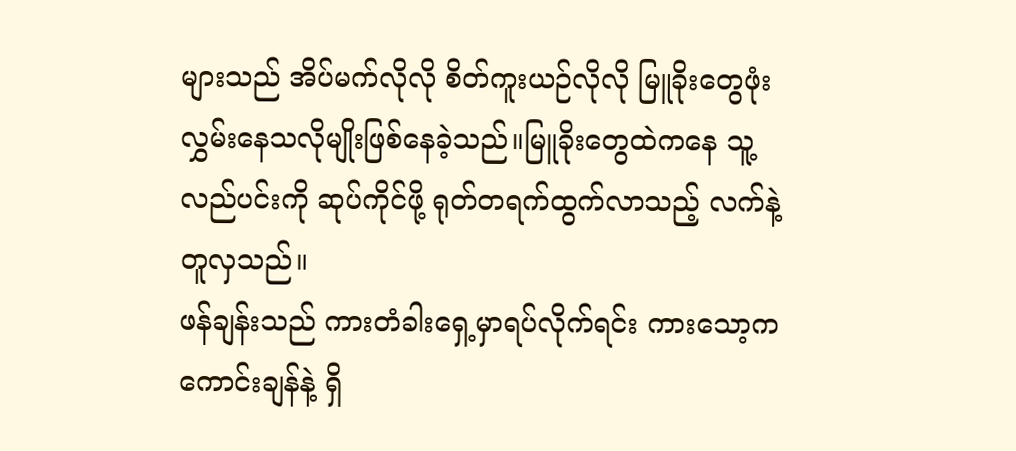များသည် အိပ်မက်လိုလို စိတ်ကူးယဉ်လိုလို မြူခိုးတွေဖုံးလွှမ်းနေသလိုမျိုးဖြစ်နေခဲ့သည်။မြူခိုးတွေထဲကနေ သူ့လည်ပင်းကို ဆုပ်ကိုင်ဖို့ ရုတ်တရက်ထွက်လာသည့် လက်နဲ့တူလှသည်။
ဖန်ချန်းသည် ကားတံခါးရှေ့မှာရပ်လိုက်ရင်း ကားသော့က ကောင်းချန်နဲ့ ရှိ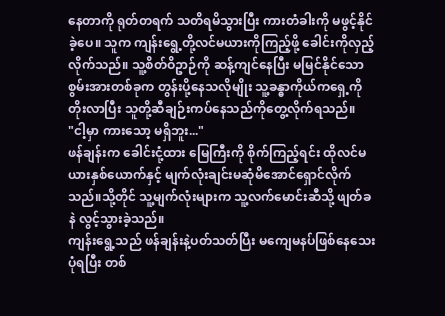နေတာကို ရုတ်တရက် သတိရမိသွားပြီး ကားတံခါးကို မဖွင့်နိုင်ခဲ့ပေ။ သူက ကျန်းရွေ့တို့လင်မယားကိုကြည့်ဖို့ ခေါင်းကိုလှည့်လိုက်သည်။ သူ့စိတ်ဝိဥာဉ်ကို ဆန့်ကျင်နေပြီး မမြင်နိုင်သော စွမ်းအားတစ်ခုက တွန်းပို့နေသလိုမျိုး သူ့ခန္ဓာကိုယ်ကရှေ့ကို တိုးလာပြီး သူတို့ဆီချဉ်းကပ်နေသည်ကိုတွေ့လိုက်ရသည်။
"ငါ့မှာ ကားသော့ မရှိဘူး..."
ဖန်ချန်းက ခေါင်းငုံ့ထား မြေကြီးကို စိုက်ကြည့်ရင်း ထိုလင်မယားနှစ်ယောက်နှင့် မျက်လုံးချင်းမဆုံမိအောင်ရှောင်လိုက်သည်။သို့တိုင် သူ့မျက်လုံးများက သူ့လက်မောင်းဆီသို့ ဖျတ်ခနဲ လွင့်သွားခဲ့သည်။
ကျန်းရွေ့သည် ဖန်ချန်းနဲ့ပတ်သတ်ပြီး မကျေမနပ်ဖြစ်နေသေးပုံရပြီး တစ်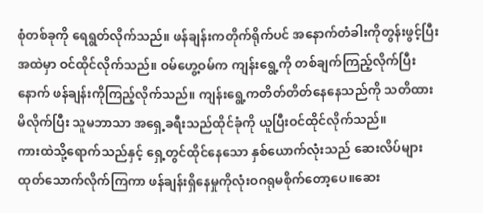စုံတစ်ခုကို ရေရွတ်လိုက်သည်။ ဖန်ချန်းကတိုက်ရိုက်ပင် အနောက်တံခါးကိုတွန်းဖွင့်ပြီး အထဲမှာ ဝင်ထိုင်လိုက်သည်။ ဝမ်ဟွေ့ဝမ်က ကျန်းရွေ့ကို တစ်ချက်ကြည့်လိုက်ပြီးနောက် ဖန်ချန်းကိုကြည့်လိုက်သည်။ ကျန်းရွေ့ကတိတ်တိတ်နေနေသည်ကို သတိထားမိလိုက်ပြီး သူမဘာသာ အရှေ့ခရီးသည်ထိုင်ခုံကို ယူပြီးဝင်ထိုင်လိုက်သည်။
ကားထဲသို့ရောက်သည်နှင့် ရှေ့တွင်ထိုင်နေသော နှစ်ယောက်လုံးသည် ဆေးလိပ်များထုတ်သောက်လိုက်ကြကာ ဖန်ချန်းရှိနေမှုကိုလုံးဝဂရုမစိုက်တော့ပေ။ဆေး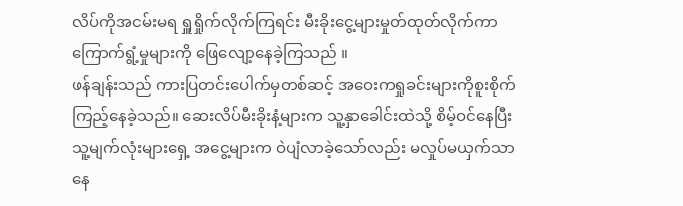လိပ်ကိုအငမ်းမရ ရှူရှိုက်လိုက်ကြရင်း မီးခိုးငွေ့များမှုတ်ထုတ်လိုက်ကာ ကြောက်ရွံ့မှုများကို ဖြေလျော့နေခဲ့ကြသည် ။
ဖန်ချန်းသည် ကားပြတင်းပေါက်မှတစ်ဆင့် အဝေးကရှုခင်းများကိုစူးစိုက်ကြည့်နေခဲ့သည်။ ဆေးလိပ်မီးခိုးနံ့များက သူ့နှာခေါင်းထဲသို့ စိမ့်ဝင်နေပြီး သူ့မျက်လုံးများရှေ့ အငွေ့များက ဝဲပျံလာခဲ့သော်လည်း မလှုပ်မယှက်သာနေ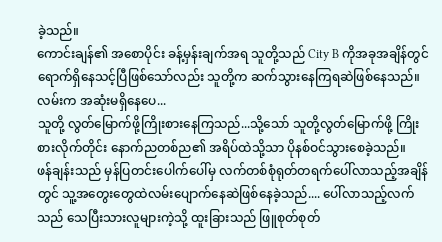ခဲ့သည်။
ကောင်းချန်၏ အစောပိုင်း ခန့်မှန်းချက်အရ သူတို့သည် City B ကိုအခုအချိန်တွင် ရောက်ရှိနေသင့်ပြီဖြစ်သော်လည်း သူတို့က ဆက်သွားနေကြရဆဲဖြစ်နေသည်။
လမ်းက အဆုံးမရှိနေပေ...
သူတို့ လွတ်မြောက်ဖို့ကြိုးစားနေကြသည်...သို့သော် သူတို့လွတ်မြောက်ဖို့ ကြိုးစားလိုက်တိုင်း နောက်ညတစ်ည၏ အရိပ်ထဲသို့သာ ပိုနစ်ဝင်သွားစေခဲ့သည်။
ဖန်ချန်းသည် မှန်ပြတင်းပေါက်ပေါ်မှ လက်တစ်စုံရုတ်တရက်ပေါ်လာသည့်အချိန်တွင် သူ့အတွေးတွေထဲလမ်းပျောက်နေဆဲဖြစ်နေခဲ့သည်.... ပေါ်လာသည့်လက်သည် သေပြီးသားလူများကဲ့သို့ ထူးခြားသည် ဖြူစုတ်စုတ်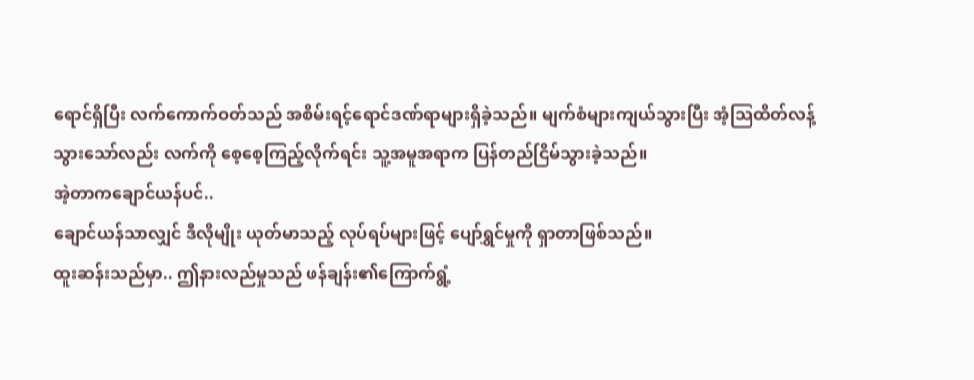ရောင်ရှိပြီး လက်ကောက်ဝတ်သည် အစိမ်းရင့်ရောင်ဒဏ်ရာများရှိခဲ့သည်။ မျက်စံများကျယ်သွားပြီး အံ့သြထိတ်လန့်သွားသော်လည်း လက်ကို စေ့စေ့ကြည့်လိုက်ရင်း သူ့အမူအရာက ပြန်တည်ငြိမ်သွားခဲ့သည်။
အဲ့တာကချောင်ယန်ပင်..
ချောင်ယန်သာလျှင် ဒီလိုမျိုး ယုတ်မာသည့် လုပ်ရပ်များဖြင့် ပျော်ရွှင်မှုကို ရှာတာဖြစ်သည်။
ထူးဆန်းသည်မှာ.. ဤနားလည်မှုသည် ဖန်ချန်း၏ကြောက်ရွံ့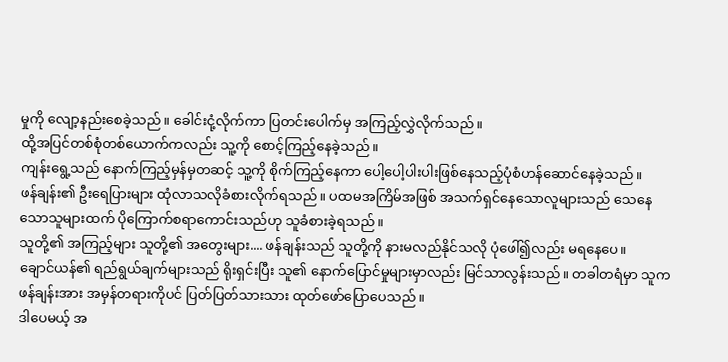မှုကို လျော့နည်းစေခဲ့သည်။ ခေါင်းငုံ့လိုက်ကာ ပြတင်းပေါက်မှ အကြည့်လွှဲလိုက်သည်။
ထို့အပြင်တစ်စုံတစ်ယောက်ကလည်း သူ့ကို စောင့်ကြည့်နေခဲ့သည်။
ကျန်းရွေ့သည် နောက်ကြည့်မှန်မှတဆင့် သူ့ကို စိုက်ကြည့်နေကာ ပေါ့ပေါ့ပါးပါးဖြစ်နေသည့်ပုံစံဟန်ဆောင်နေခဲ့သည်။
ဖန်ချန်း၏ ဦးရေပြားများ ထုံလာသလိုခံစားလိုက်ရသည်။ ပထမအကြိမ်အဖြစ် အသက်ရှင်နေသောလူများသည် သေနေသောသူများထက် ပိုကြောက်စရာကောင်းသည်ဟု သူခံစားခဲ့ရသည်။
သူတို့၏ အကြည့်များ သူတို့၏ အတွေးများ.... ဖန်ချန်းသည် သူတို့ကို နားမလည်နိုင်သလို ပုံဖေါ်၍လည်း မရနေပေ။
ချောင်ယန်၏ ရည်ရွယ်ချက်များသည် ရိုးရှင်းပြီး သူ၏ နောက်ပြောင်မှုများမှာလည်း မြင်သာလွန်းသည်။ တခါတရံမှာ သူက ဖန်ချန်းအား အမှန်တရားကိုပင် ပြတ်ပြတ်သားသား ထုတ်ဖော်ပြောပေသည်။
ဒါပေမယ့် အ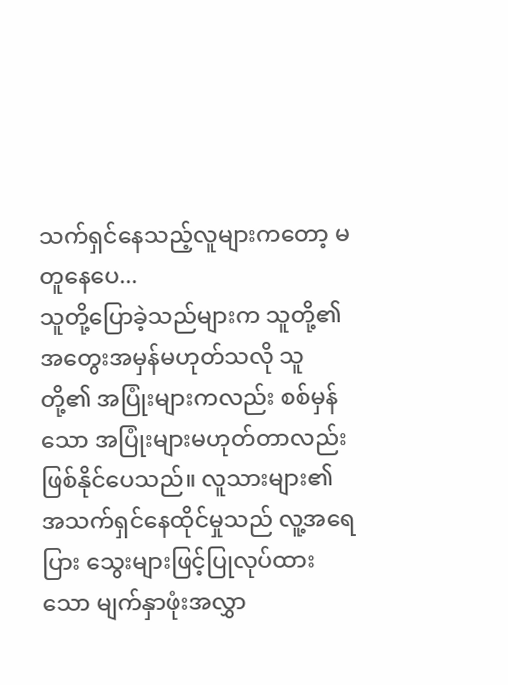သက်ရှင်နေသည့်လူများကတော့ မတူနေပေ...
သူတို့ပြောခဲ့သည်များက သူတို့၏ အတွေးအမှန်မဟုတ်သလို သူတို့၏ အပြုံးများကလည်း စစ်မှန်သော အပြုံးများမဟုတ်တာလည်း ဖြစ်နိုင်ပေသည်။ လူသားများ၏ အသက်ရှင်နေထိုင်မှုသည် လူ့အရေပြား သွေးများဖြင့်ပြုလုပ်ထားသော မျက်နှာဖုံးအလွှာ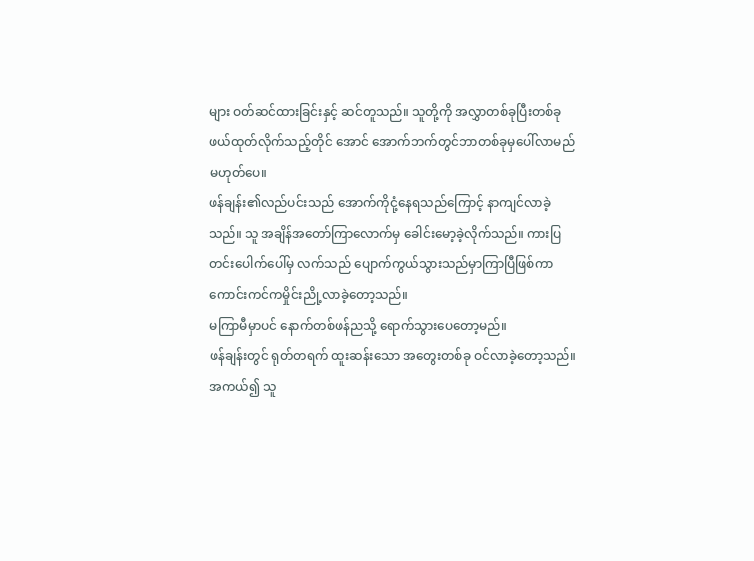များ ဝတ်ဆင်ထားခြင်းနှင့် ဆင်တူသည်။ သူတို့ကို အလွှာတစ်ခုပြီးတစ်ခု ဖယ်ထုတ်လိုက်သည့်တိုင် အောင် အောက်ဘက်တွင်ဘာတစ်ခုမှပေါ်လာမည်မဟုတ်ပေ။
ဖန်ချန်း၏လည်ပင်းသည် အောက်ကိုငုံ့နေရသည်ကြောင့် နာကျင်လာခဲ့သည်။ သူ အချိန်အတော်ကြာလောက်မှ ခေါင်းမော့ခဲ့လိုက်သည်။ ကားပြတင်းပေါက်ပေါ်မှ လက်သည် ပျောက်ကွယ်သွားသည်မှာကြာပြီဖြစ်ကာ ကောင်းကင်ကမှိုင်းညို့လာခဲ့တော့သည်။
မကြာမီမှာပင် နောက်တစ်ဖန်ညသို့ ရောက်သွားပေတော့မည်။
ဖန်ချန်းတွင် ရုတ်တရက် ထူးဆန်းသော အတွေးတစ်ခု ဝင်လာခဲ့တော့သည်။
အကယ်၍ သူ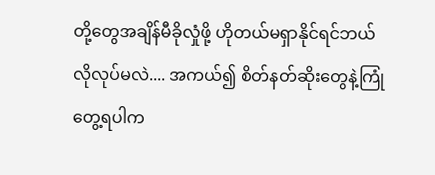တို့တွေအချိန်မီခိုလှုံဖို့ ဟိုတယ်မရှာနိုင်ရင်ဘယ်လိုလုပ်မလဲ.... အကယ်၍ စိတ်နတ်ဆိုးတွေနဲ့ကြုံတွေ့ရပါက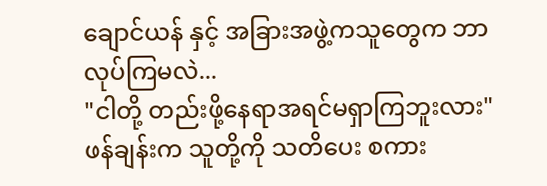ချောင်ယန် နှင့် အခြားအဖွဲ့ကသူတွေက ဘာလုပ်ကြမလဲ...
"ငါတို့ တည်းဖို့နေရာအရင်မရှာကြဘူးလား" ဖန်ချန်းက သူတို့ကို သတိပေး စကား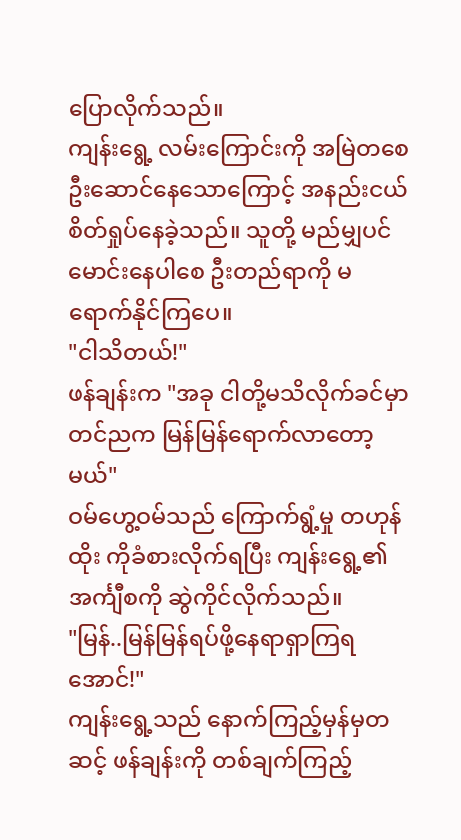ပြောလိုက်သည်။
ကျန်းရွေ့ လမ်းကြောင်းကို အမြဲတစေ ဦးဆောင်နေသောကြောင့် အနည်းငယ် စိတ်ရှုပ်နေခဲ့သည်။ သူတို့ မည်မျှပင် မောင်းနေပါစေ ဦးတည်ရာကို မရောက်နိုင်ကြပေ။
"ငါသိတယ်!"
ဖန်ချန်းက "အခု ငါတို့မသိလိုက်ခင်မှာ တင်ညက မြန်မြန်ရောက်လာတော့မယ်"
ဝမ်ဟွေ့ဝမ်သည် ကြောက်ရွံ့မှု တဟုန်ထိုး ကိုခံစားလိုက်ရပြီး ကျန်းရွေ့၏ အင်္ကျီစကို ဆွဲကိုင်လိုက်သည်။
"မြန်..မြန်မြန်ရပ်ဖို့နေရာရှာကြရအောင်!"
ကျန်းရွေ့သည် နောက်ကြည့်မှန်မှတဆင့် ဖန်ချန်းကို တစ်ချက်ကြည့်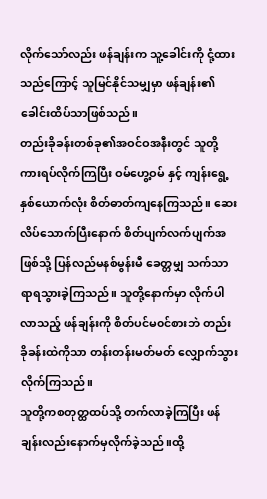လိုက်သော်လည်း ဖန်ချန်းက သူ့ခေါင်းကို ငုံ့ထားသည်ကြောင့် သူမြင်နိုင်သမျှမှာ ဖန်ချန်း၏ခေါင်းထိပ်သာဖြစ်သည်။
တည်းခိုခန်းတစ်ခု၏အဝင်ဝအနီးတွင် သူတို့ကားရပ်လိုက်ကြပြီး ဝမ်ဟွေ့ဝမ် နှင့် ကျန်းရွေ့နှစ်ယောက်လုံး စိတ်ဓာတ်ကျနေကြသည်။ ဆေးလိပ်သောက်ပြီးနောက် စိတ်ပျက်လက်ပျက်အဖြစ်သို့ ပြန်လည်မနစ်မွန်းမီ ခေတ္တမျှ သက်သာရာရသွားခဲ့ကြသည်။ သူတို့နောက်မှာ လိုက်ပါလာသည့် ဖန်ချန်းကို စိတ်ပင်မ၀င်စားဘဲ တည်းခိုခန်းထဲကိုသာ တန်းတန်းမတ်မတ် လျှောက်သွားလိုက်ကြသည်။
သူတို့ကစတုတ္ထထပ်သို့ တက်လာခဲ့ကြပြီး ဖန်ချန်းလည်းနောက်မှလိုက်ခဲ့သည်။ထို့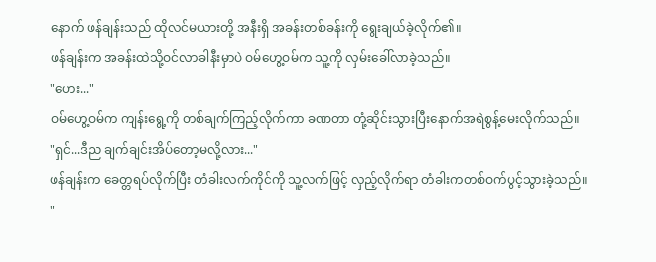နောက် ဖန်ချန်းသည် ထိုလင်မယားတို့ အနီးရှိ အခန်းတစ်ခန်းကို ရွေးချယ်ခဲ့လိုက်၏။
ဖန်ချန်းက အခန်းထဲသို့ဝင်လာခါနီးမှာပဲ ဝမ်ဟွေ့ဝမ်က သူ့ကို လှမ်းခေါ်လာခဲ့သည်။
"ဟေး..."
ဝမ်ဟွေ့ဝမ်က ကျန်းရွေ့ကို တစ်ချက်ကြည့်လိုက်ကာ ခဏတာ တုံ့ဆိုင်းသွားပြီးနောက်အရဲစွန့်မေးလိုက်သည်။
"ရှင်...ဒီည ချက်ချင်းအိပ်တော့မလို့လား..."
ဖန်ချန်းက ခေတ္တရပ်လိုက်ပြီး တံခါးလက်ကိုင်ကို သူ့လက်ဖြင့် လှည့်လိုက်ရာ တံခါးကတစ်ဝက်ပွင့်သွားခဲ့သည်။
"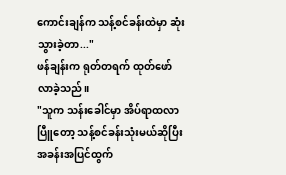ကောင်းချန်က သန့်စင်ခန်းထဲမှာ ဆုံးသွားခဲ့တာ..."
ဖန်ချန်းက ရုတ်တရက် ထုတ်ဖော်လာခဲ့သည်။
"သူက သန်းခေါင်မှာ အိပ်ရာထလာပြီူတော့ သန့်စင်ခန်းသုံးမယ်ဆိုပြီး အခန်းအပြင်ထွက်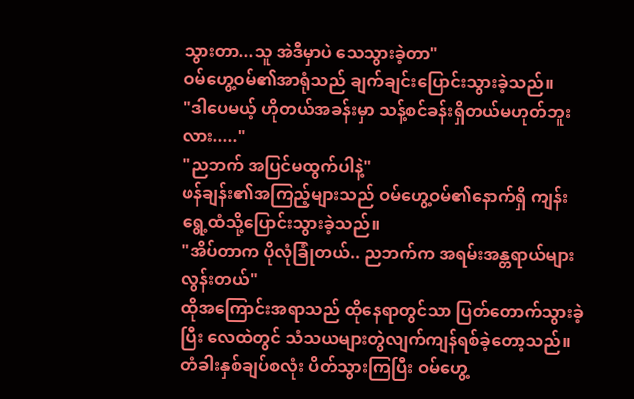သွားတာ...သူ အဲဒီမှာပဲ သေသွားခဲ့တာ"
ဝမ်ဟွေ့ဝမ်၏အာရုံသည် ချက်ချင်းပြောင်းသွားခဲ့သည်။
"ဒါပေမယ့် ဟိုတယ်အခန်းမှာ သန့်စင်ခန်းရှိတယ်မဟုတ်ဘူးလား....."
"ညဘက် အပြင်မထွက်ပါနဲ့"
ဖန်ချန်း၏အကြည့်များသည် ဝမ်ဟွေ့ဝမ်၏နောက်ရှိ ကျန်းရွေ့ထံသို့ပြောင်းသွားခဲ့သည်။
"အိပ်တာက ပိုလုံခြုံတယ်.. ညဘက်က အရမ်းအန္တရာယ်များလွန်းတယ်"
ထိုအကြောင်းအရာသည် ထိုနေရာတွင်သာ ပြတ်တောက်သွားခဲ့ပြီး လေထဲတွင် သံသယများတွဲလျက်ကျန်ရစ်ခဲ့တော့သည်။
တံခါးနှစ်ချပ်စလုံး ပိတ်သွားကြပြီး ဝမ်ဟွေ့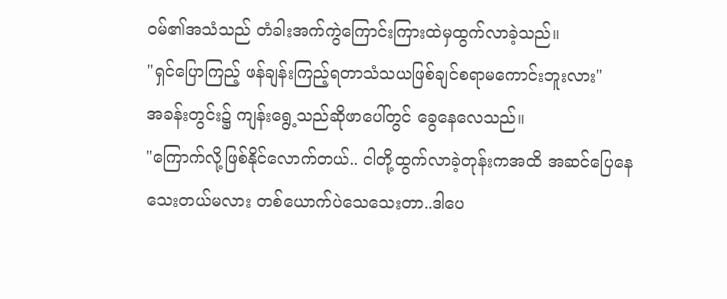ဝမ်၏အသံသည် တံခါးအက်ကွဲကြောင်းကြားထဲမှထွက်လာခဲ့သည်။
"ရှင်ပြောကြည့် ဖန်ချန်းကြည့်ရတာသံသယဖြစ်ချင်စရာမကောင်းဘူးလား"
အခန်းတွင်း၌ ကျန်းရွေ့သည်ဆိုဖာပေါ်တွင် ခွေနေလေသည်။
"ကြောက်လို့ဖြစ်နိုင်လောက်တယ်.. ငါတို့ထွက်လာခဲ့တုန်းကအထိ အဆင်ပြေနေသေးတယ်မလား တစ်ယောက်ပဲသေသေးတာ..ဒါပေ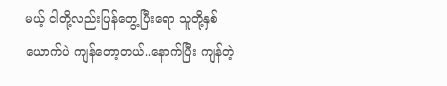မယ့် ငါတို့လည်းပြန်တွေ့ပြီးရော သူတို့နှစ်ယောက်ပဲ ကျန်တော့တယ်..နောက်ပြီး ကျန်တဲ့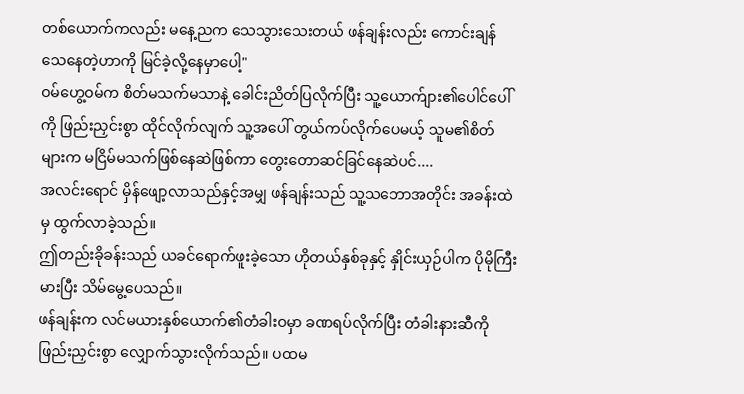တစ်ယောက်ကလည်း မနေ့ညက သေသွားသေးတယ် ဖန်ချန်းလည်း ကောင်းချန်သေနေတဲ့ဟာကို မြင်ခဲ့လို့နေမှာပေါ့"
ဝမ်ဟွေ့ဝမ်က စိတ်မသက်မသာနဲ့ ခေါင်းညိတ်ပြလိုက်ပြီး သူ့ယောက်ျား၏ပေါင်ပေါ်ကို ဖြည်းညှင်းစွာ ထိုင်လိုက်လျက် သူ့အပေါ် တွယ်ကပ်လိုက်ပေမယ့် သူမ၏စိတ်များက မငြိမ်မသက်ဖြစ်နေဆဲဖြစ်ကာ တွေးတောဆင်ခြင်နေဆဲပင်....
အလင်းရောင် မှိန်ဖျော့လာသည်နှင့်အမျှ ဖန်ချန်းသည် သူ့သဘောအတိုင်း အခန်းထဲမှ ထွက်လာခဲ့သည်။
ဤတည်းခိုခန်းသည် ယခင်ရောက်ဖူးခဲ့သော ဟိုတယ်နှစ်ခုနှင့် နှိုင်းယှဉ်ပါက ပိုမိုကြီးမားပြီး သိမ်မွေ့ပေသည်။
ဖန်ချန်းက လင်မယားနှစ်ယောက်၏တံခါးဝမှာ ခဏရပ်လိုက်ပြီး တံခါးနားဆီကို ဖြည်းညှင်းစွာ လျှောက်သွားလိုက်သည်။ ပထမ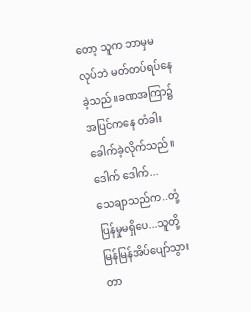တော့ သူက ဘာမှမလုပ်ဘဲ မတ်တပ်ရပ်နေခဲ့သည်။ခဏအကြာ၌ အပြင်ကနေ တံခါးခေါက်ခဲ့လိုက်သည်။
ဒေါက် ဒေါက်...
သေချာသည်က..တုံ့ပြန်မှုမရှိပေ...သူတို့မြန်မြန်အိပ်ပျော်သွားတာ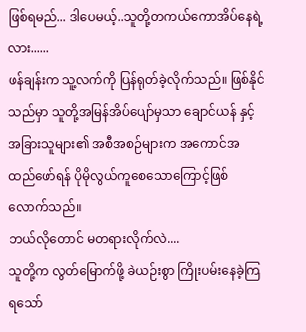ဖြစ်ရမည်... ဒါပေမယ့်..သူတို့တကယ်ကောအိပ်နေရဲ့လား......
ဖန်ချန်းက သူ့လက်ကို ပြန်ရုတ်ခဲ့လိုက်သည်။ ဖြစ်နိုင်သည်မှာ သူတို့အမြန်အိပ်ပျော်မှသာ ချောင်ယန် နှင့် အခြားသူများ၏ အစီအစဉ်များက အကောင်အထည်ဖော်ရန် ပိုမိုလွယ်ကူစေသောကြောင့်ဖြစ်လောက်သည်။
ဘယ်လိုတောင် မတရားလိုက်လဲ....
သူတို့က လွတ်မြောက်ဖို့ ခဲယဉ်းစွာ ကြိုးပမ်းနေခဲ့ကြရသော်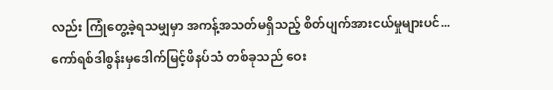လည်း ကြုံတွေ့ခဲ့ရသမျှမှာ အကန့်အသတ်မရှိသည့် စိတ်ပျက်အားငယ်မှုများပင်...
ကော်ရစ်ဒါစွန်းမှဒေါက်မြင့်ဖိနပ်သံ တစ်ခုသည် ဝေး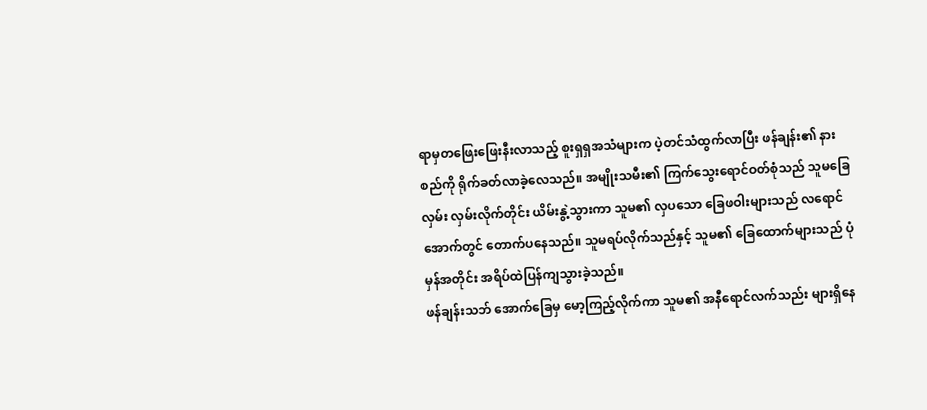ရာမှတဖြေးဖြေးနီးလာသည့် စူးရှရှအသံများက ပဲ့တင်သံထွက်လာပြီး ဖန်ချန်း၏ နားစည်ကို ရိုက်ခတ်လာခဲ့လေသည်။ အမျိုးသမီး၏ ကြက်သွေးရောင်ဝတ်စုံသည် သူမခြေလှမ်း လှမ်းလိုက်တိုင်း ယိမ်းနွဲ့သွားကာ သူမ၏ လှပသော ခြေဖဝါးများသည် လရောင်အောက်တွင် တောက်ပနေသည်။ သူမရပ်လိုက်သည်နှင့် သူမ၏ ခြေထောက်များသည် ပုံမှန်အတိုင်း အရိပ်ထဲပြန်ကျသွားခဲ့သည်။
ဖန်ချန်းသဘ် အောက်ခြေမှ မော့ကြည့်လိုက်ကာ သူမ၏ အနီရောင်လက်သည်း များရှိနေ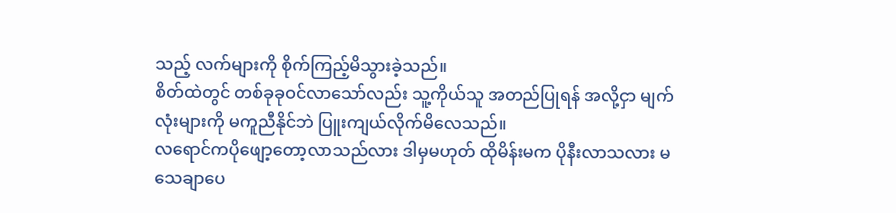သည့် လက်များကို စိုက်ကြည့်မိသွားခဲ့သည်။
စိတ်ထဲတွင် တစ်ခုခုဝင်လာသော်လည်း သူ့ကိုယ်သူ အတည်ပြုရန် အလို့ငှာ မျက်လုံးများကို မကူညီနိုင်ဘဲ ပြူးကျယ်လိုက်မိလေသည်။
လရောင်ကပိုဖျော့တော့လာသည်လား ဒါမှမဟုတ် ထိုမိန်းမက ပိုနီးလာသလား မသေချာပေ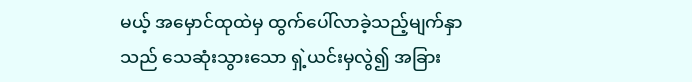မယ့် အမှောင်ထုထဲမှ ထွက်ပေါ်လာခဲ့သည့်မျက်နှာသည် သေဆုံးသွားသော ရှဲ့ယင်းမှလွဲ၍ အခြား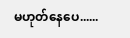မဟုတ်နေပေ......